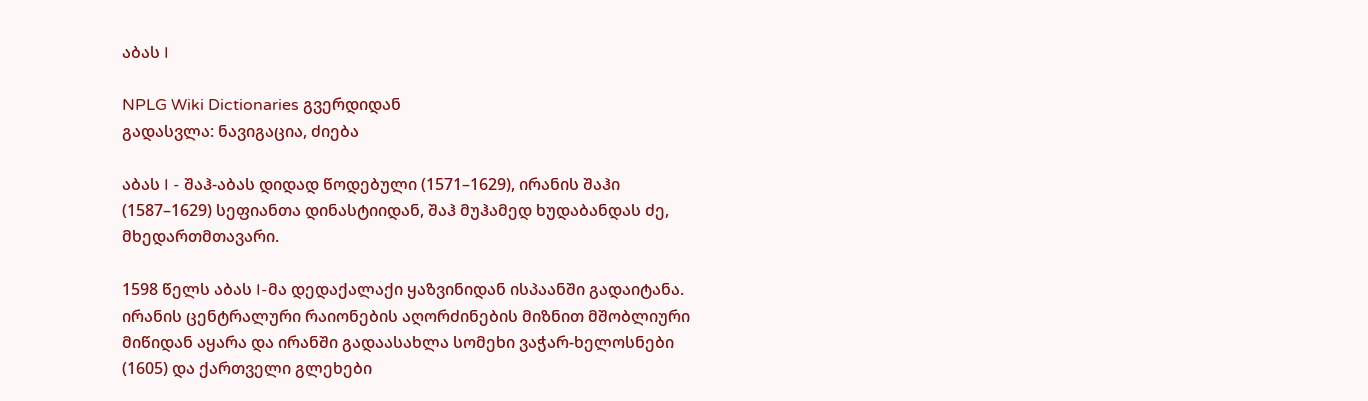აბას I

NPLG Wiki Dictionaries გვერდიდან
გადასვლა: ნავიგაცია, ძიება

აბას I - შაჰ-აბას დიდად წოდებული (1571–1629), ირანის შაჰი (1587–1629) სეფიანთა დინასტიიდან, შაჰ მუჰამედ ხუდაბანდას ძე, მხედართმთავარი.

1598 წელს აბას I-მა დედაქალაქი ყაზვინიდან ისპაანში გადაიტანა. ირანის ცენტრალური რაიონების აღორძინების მიზნით მშობლიური მიწიდან აყარა და ირანში გადაასახლა სომეხი ვაჭარ-ხელოსნები (1605) და ქართველი გლეხები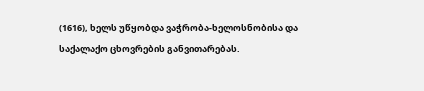(1616), ხელს უწყობდა ვაჭრობა-ხელოსნობისა და საქალაქო ცხოვრების განვითარებას.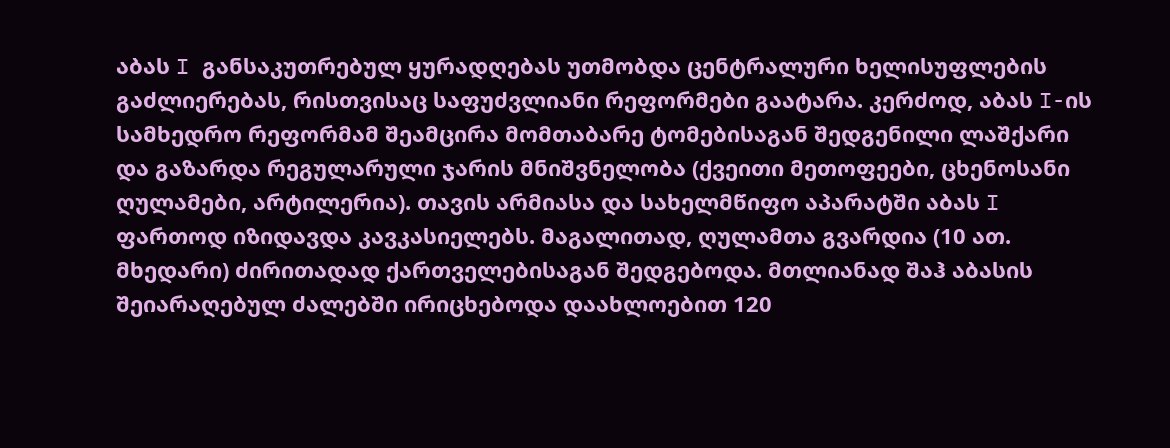აბას I განსაკუთრებულ ყურადღებას უთმობდა ცენტრალური ხელისუფლების გაძლიერებას, რისთვისაც საფუძვლიანი რეფორმები გაატარა. კერძოდ, აბას I-ის სამხედრო რეფორმამ შეამცირა მომთაბარე ტომებისაგან შედგენილი ლაშქარი და გაზარდა რეგულარული ჯარის მნიშვნელობა (ქვეითი მეთოფეები, ცხენოსანი ღულამები, არტილერია). თავის არმიასა და სახელმწიფო აპარატში აბას I ფართოდ იზიდავდა კავკასიელებს. მაგალითად, ღულამთა გვარდია (10 ათ. მხედარი) ძირითადად ქართველებისაგან შედგებოდა. მთლიანად შაჰ აბასის შეიარაღებულ ძალებში ირიცხებოდა დაახლოებით 120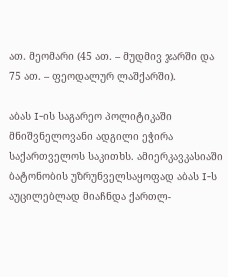ათ. მეომარი (45 ათ. – მუდმივ ჯარში და 75 ათ. – ფეოდალურ ლაშქარში).

აბას I-ის საგარეო პოლიტიკაში მნიშვნელოვანი ადგილი ეჭირა საქართველოს საკითხს. ამიერკავკასიაში ბატონობის უზრუნველსაყოფად აბას I-ს აუცილებლად მიაჩნდა ქართლ-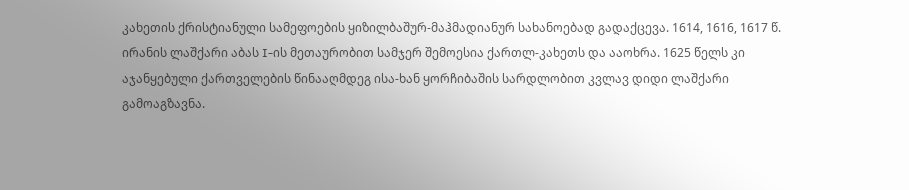კახეთის ქრისტიანული სამეფოების ყიზილბაშურ-მაჰმადიანურ სახანოებად გადაქცევა. 1614, 1616, 1617 წ. ირანის ლაშქარი აბას I-ის მეთაურობით სამჯერ შემოესია ქართლ-კახეთს და ააოხრა. 1625 წელს კი აჯანყებული ქართველების წინააღმდეგ ისა-ხან ყორჩიბაშის სარდლობით კვლავ დიდი ლაშქარი გამოაგზავნა.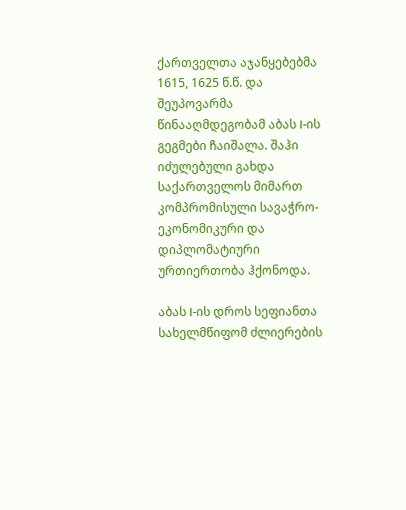ქართველთა აჯანყებებმა 1615, 1625 წ.წ. და შეუპოვარმა წინააღმდეგობამ აბას I-ის გეგმები ჩაიშალა. შაჰი იძულებული გახდა საქართველოს მიმართ კომპრომისული სავაჭრო-ეკონომიკური და დიპლომატიური ურთიერთობა ჰქონოდა.

აბას I-ის დროს სეფიანთა სახელმწიფომ ძლიერების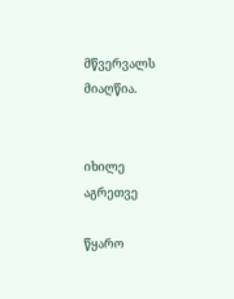მწვერვალს მიაღწია.


იხილე აგრეთვე

წყარო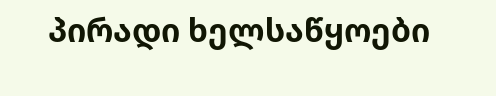პირადი ხელსაწყოები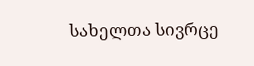სახელთა სივრცე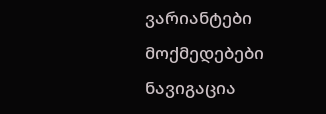ვარიანტები
მოქმედებები
ნავიგაცია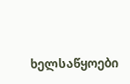ხელსაწყოები